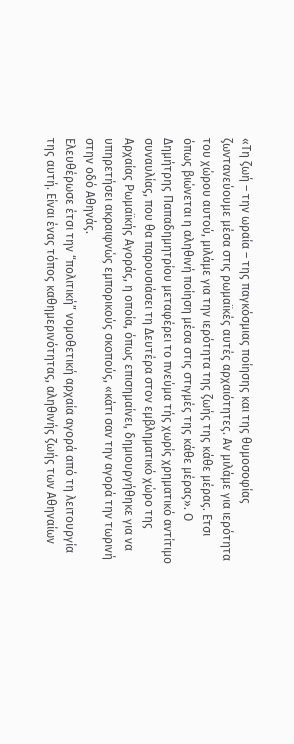«Τη ζωή – την ωραία – της παγκόσμιας ποίησης και της θυμοσοφίας ζωντανεύουμε μέσα στις ρωμαϊκές αυτές αρχαιότητες. Αν μιλάμε για ιερότητα του χώρου αυτού, μιλάμε για την ιερότητα της ζωής της κάθε μέρας. Ετσι όπως βιώνεται η αληθινή ποίηση μέσα στις στιγμές της κάθε μέρας». Ο Δημήτρης Παπαδημητρίου μεταφέρει το πνεύμα τής χωρίς χρηματικό αντίτιμο συναυλίας, που θα παρουσιάσει τη Δευτέρα στον εμβληματικό χώρο της Αρχαίας Ρωμαϊκής Αγοράς, η οποία, όπως επισημαίνει, δημιουργήθηκε για να υπηρετήσει ακραιφνώς εμπορικούς σκοπούς, «κάτι σαν την αγορά την τωρινή στην οδό Αθηνάς.
Ελευθέρωσε έτσι την “πολιτική” νομοθετική αρχαία αγορά από τη λειτουργία της αυτή. Είναι ένας τόπος καθημερινότητας, αληθινής ζωής των Αθηναίων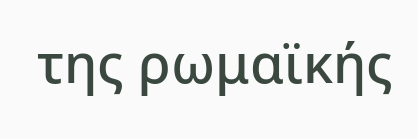της ρωμαϊκής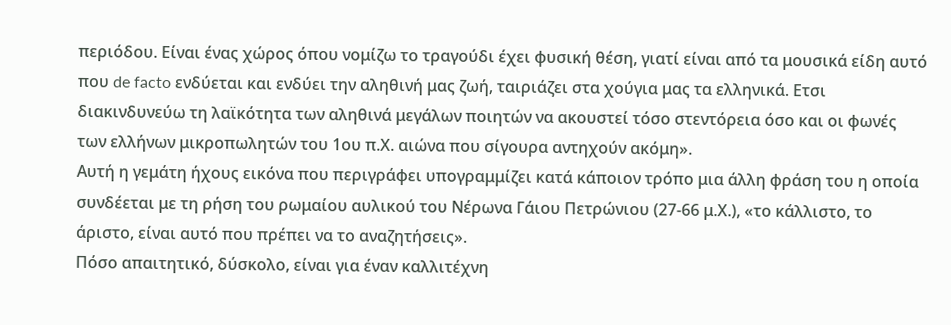περιόδου. Είναι ένας χώρος όπου νομίζω το τραγούδι έχει φυσική θέση, γιατί είναι από τα μουσικά είδη αυτό που de facto ενδύεται και ενδύει την αληθινή μας ζωή, ταιριάζει στα χούγια μας τα ελληνικά. Ετσι διακινδυνεύω τη λαϊκότητα των αληθινά μεγάλων ποιητών να ακουστεί τόσο στεντόρεια όσο και οι φωνές των ελλήνων μικροπωλητών του 1ου π.Χ. αιώνα που σίγουρα αντηχούν ακόμη».
Αυτή η γεμάτη ήχους εικόνα που περιγράφει υπογραμμίζει κατά κάποιον τρόπο μια άλλη φράση του η οποία συνδέεται με τη ρήση του ρωμαίου αυλικού του Νέρωνα Γάιου Πετρώνιου (27-66 μ.Χ.), «το κάλλιστο, το άριστο, είναι αυτό που πρέπει να το αναζητήσεις».
Πόσο απαιτητικό, δύσκολο, είναι για έναν καλλιτέχνη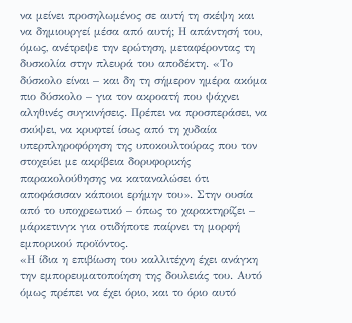να μείνει προσηλωμένος σε αυτή τη σκέψη και να δημιουργεί μέσα από αυτή; Η απάντησή του, όμως, ανέτρεψε την ερώτηση, μεταφέροντας τη δυσκολία στην πλευρά του αποδέκτη. «Το δύσκολο είναι – και δη τη σήμερον ημέρα ακόμα πιο δύσκολο – για τον ακροατή που ψάχνει αληθινές συγκινήσεις. Πρέπει να προσπεράσει, να σκύψει, να κρυφτεί ίσως από τη χυδαία υπερπληροφόρηση της υποκουλτούρας που τον στοχεύει με ακρίβεια δορυφορικής παρακολούθησης να καταναλώσει ότι αποφάσισαν κάποιοι ερήμην του». Στην ουσία από το υποχρεωτικό – όπως το χαρακτηρίζει – μάρκετινγκ για οτιδήποτε παίρνει τη μορφή εμπορικού προϊόντος.
«Η ίδια η επιβίωση του καλλιτέχνη έχει ανάγκη την εμπορευματοποίηση της δουλειάς του. Αυτό όμως πρέπει να έχει όριο, και το όριο αυτό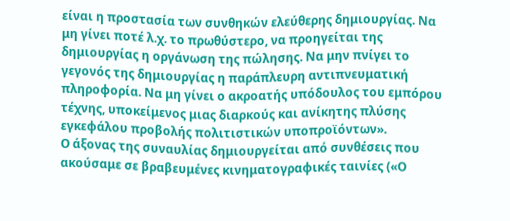είναι η προστασία των συνθηκών ελεύθερης δημιουργίας. Να μη γίνει ποτέ λ.χ. το πρωθύστερο, να προηγείται της δημιουργίας η οργάνωση της πώλησης. Να μην πνίγει το γεγονός της δημιουργίας η παράπλευρη αντιπνευματική πληροφορία. Να μη γίνει ο ακροατής υπόδουλος του εμπόρου τέχνης, υποκείμενος μιας διαρκούς και ανίκητης πλύσης εγκεφάλου προβολής πολιτιστικών υποπροϊόντων».
Ο άξονας της συναυλίας δημιουργείται από συνθέσεις που ακούσαμε σε βραβευμένες κινηματογραφικές ταινίες («Ο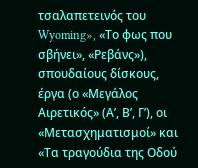τσαλαπετεινός του Wyoming», «Το φως που σβήνει», «Ρεβάνς»), σπουδαίους δίσκους, έργα (ο «Μεγάλος Αιρετικός» (Α’, Β’, Γ’), οι «Μετασχηματισμοί» και «Τα τραγούδια της Οδού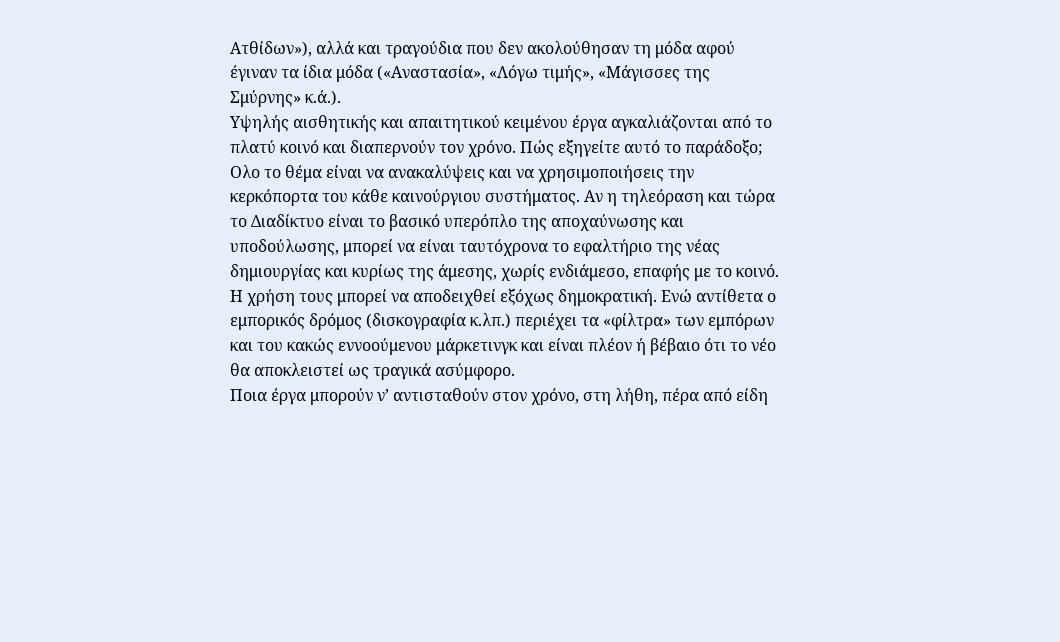Ατθίδων»), αλλά και τραγούδια που δεν ακολούθησαν τη μόδα αφού έγιναν τα ίδια μόδα («Αναστασία», «Λόγω τιμής», «Μάγισσες της Σμύρνης» κ.ά.).
Υψηλής αισθητικής και απαιτητικού κειμένου έργα αγκαλιάζονται από το πλατύ κοινό και διαπερνούν τον χρόνο. Πώς εξηγείτε αυτό το παράδοξο;
Ολο το θέμα είναι να ανακαλύψεις και να χρησιμοποιήσεις την κερκόπορτα του κάθε καινούργιου συστήματος. Αν η τηλεόραση και τώρα το Διαδίκτυο είναι το βασικό υπερόπλο της αποχαύνωσης και υποδούλωσης, μπορεί να είναι ταυτόχρονα το εφαλτήριο της νέας δημιουργίας και κυρίως της άμεσης, χωρίς ενδιάμεσο, επαφής με το κοινό. Η χρήση τους μπορεί να αποδειχθεί εξόχως δημοκρατική. Ενώ αντίθετα ο εμπορικός δρόμος (δισκογραφία κ.λπ.) περιέχει τα «φίλτρα» των εμπόρων και του κακώς εννοούμενου μάρκετινγκ και είναι πλέον ή βέβαιο ότι το νέο θα αποκλειστεί ως τραγικά ασύμφορο.
Ποια έργα μπορούν ν’ αντισταθούν στον χρόνο, στη λήθη, πέρα από είδη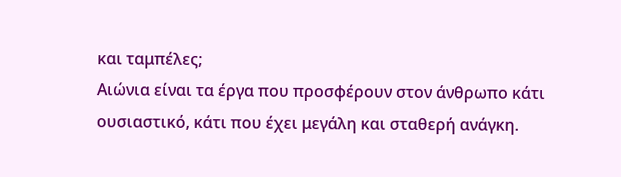και ταμπέλες;
Αιώνια είναι τα έργα που προσφέρουν στον άνθρωπο κάτι ουσιαστικό, κάτι που έχει μεγάλη και σταθερή ανάγκη.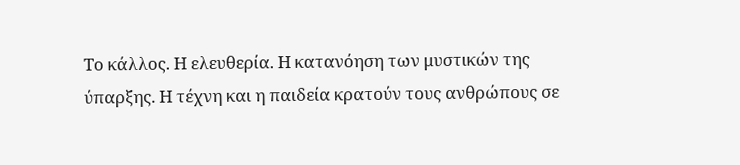Το κάλλος. Η ελευθερία. Η κατανόηση των μυστικών της ύπαρξης. Η τέχνη και η παιδεία κρατούν τους ανθρώπους σε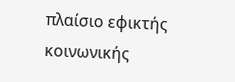πλαίσιο εφικτής κοινωνικής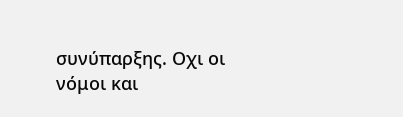συνύπαρξης. Οχι οι νόμοι και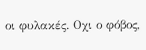οι φυλακές. Οχι ο φόβος,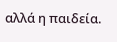αλλά η παιδεία.